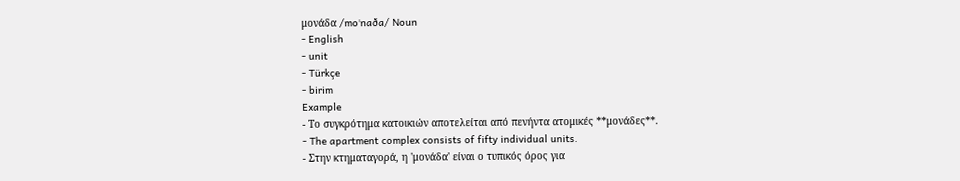μονάδα /moˈnaða/ Noun
- English
- unit
- Türkçe
- birim
Example
- Το συγκρότημα κατοικιών αποτελείται από πενήντα ατομικές **μονάδες**.
- The apartment complex consists of fifty individual units.
- Στην κτηματαγορά, η 'μονάδα' είναι ο τυπικός όρος για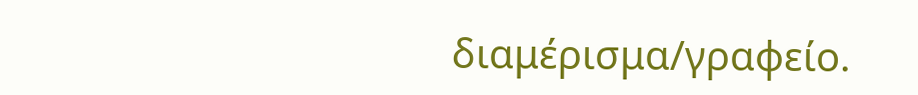διαμέρισμα/γραφείο.